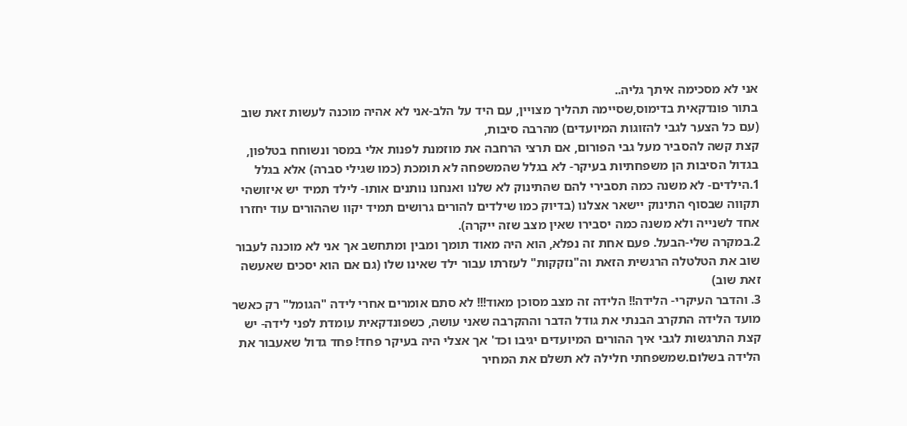אני לא מסכימה איתך גליה..
בתור פונדקאית בדימוס,שסיימה תהליך מצויין, עם היד על הלב-אני לא אהיה מוכנה לעשות זאת שוב (עם כל הצער לגבי להזוגות המיועדים) מהרבה סיבות,
קצת קשה להסביר מעל גבי הפורום, אם תרצי הרחבה את מוזמנת לפנות אלי במסר ונשוחח בטלפון, בגדול הסיבות הן משפחתיות בעיקר- לא בגלל שהמשפחה לא תומכת (כמו שגילי סברה) אלא בגלל
1.הילדים- לא משנה כמה תסבירי להם שהתינוק לא שלנו ואנחנו נותנים אותו- לילד תמיד יש איזושהי תקווה שבסוף התינוק יישאר אצלנו (בדיוק כמו שילדים להורים גרושים תמיד יקוו שההורים עוד יחזרו אחד לשנייה ולא משנה כמה יסבירו שאין מצב שזה ייקרה).
2.במקרה שלי-הבעל. פעם אחת זה נפלא, הוא היה מאוד תומך ומבין ומתחשב אך אני לא מוכנה לעבור שוב את הטלטלה הרגשית הזאת וה"נזקקות" לעזרתו עבור ילד שאינו שלו (גם אם הוא יסכים שאעשה זאת שוב)
3. והדבר העיקרי- הלידה!! הלידה זה מצב מסוכן מאוד!!! לא סתם אומרים אחרי לידה "הגומל" רק כאשר מועד הלידה התקרב הבנתי את גודל הדבר וההקרבה שאני עושה, כשפונדקאית עומדת לפני לידה- יש קצת התרגשות לגבי איך ההורים המיועדים יגיבו וכד' אך אצלי היה בעיקר פחד! פחד גדול שאעבור את הלידה בשלום.שמשפחתי חלילה לא תשלם את המחיר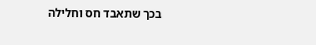בכך שתאבד חס וחלילה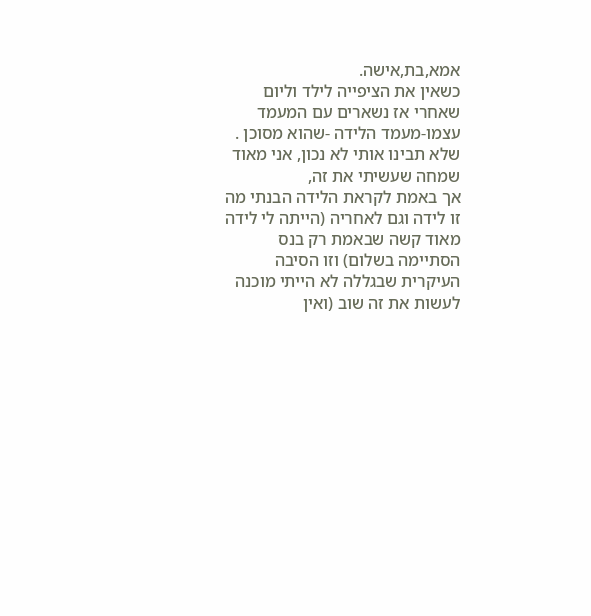אמא,בת,אישה.
כשאין את הציפייה לילד וליום שאחרי אז נשארים עם המעמד עצמו-מעמד הלידה -שהוא מסוכן .
שלא תבינו אותי לא נכון, אני מאוד שמחה שעשיתי את זה,
אך באמת לקראת הלידה הבנתי מה זו לידה וגם לאחריה (הייתה לי לידה מאוד קשה שבאמת רק בנס הסתיימה בשלום) וזו הסיבה העיקרית שבגללה לא הייתי מוכנה לעשות את זה שוב (ואין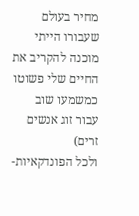מחיר בעולם שעבורו הייתי מוכנה להקריב את החיים שלי פשוטו כמשמעו שוב עבור זוג אנשים זרים)
ולכל הפונדקאיות-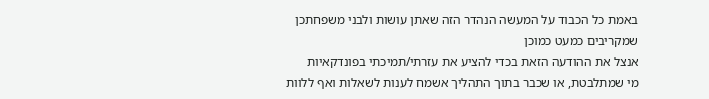באמת כל הכבוד על המעשה הנהדר הזה שאתן עושות ולבני משפחתכן שמקריבים כמעט כמוכן
אנצל את ההודעה הזאת בכדי להציע את עזרתי/תמיכתי בפונדקאיות
מי שמתלבטת, או שכבר בתוך התהליך אשמח לענות לשאלות ואף ללוות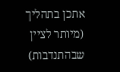אתכן בתהליך (מיותר לציין שבהתנדבות)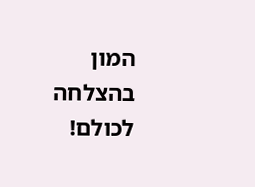המון בהצלחה לכולם!